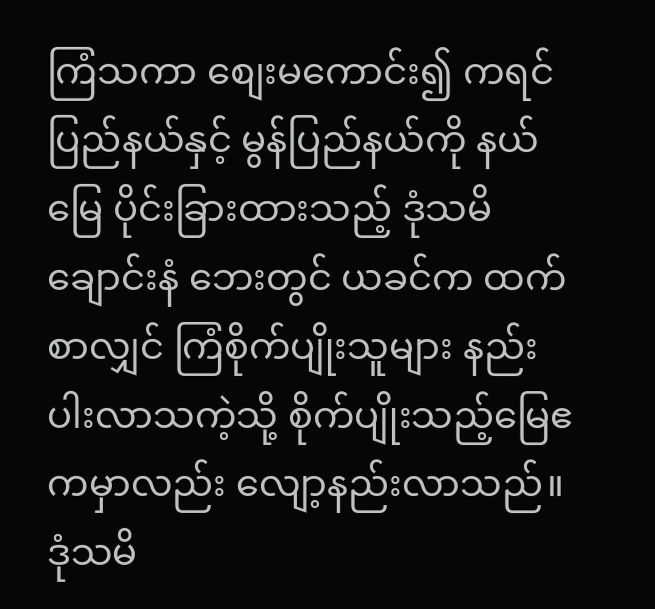ကြံသကာ စျေးမကောင်း၍ ကရင်ပြည်နယ်နှင့် မွန်ပြည်နယ်ကို နယ်မြေ ပိုင်းခြားထားသည့် ဒုံသမိချောင်းနံ ဘေးတွင် ယခင်က ထက်စာလျှင် ကြံစိုက်ပျိုးသူများ နည်းပါးလာသကဲ့သို့ စိုက်ပျိုးသည့်မြေဧကမှာလည်း လျော့နည်းလာသည်။
ဒုံသမိ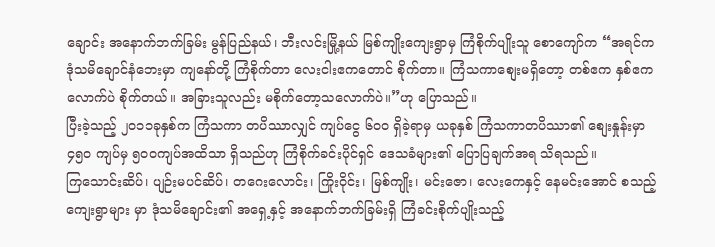ချောင်း အနောက်ဘက်ခြမ်း မွန်ပြည်နယ်၊ ဘီးလင်းမြို့နယ် မြစ်ကျိုးကျေးရွာမှ ကြံစိုက်ပျိုးသူ စောကျော်က “အရင်က ဒုံသမိချောင်နံဘေးမှာ ကျနော်တို့ ကြံစိုက်တာ လေးငါးဧကတောင် စိုက်တာ။ ကြံသကာစျေးမရှိတော့ တစ်ဧက နှစ်ဧက လောက်ပဲ စိုက်တယ်။ အခြားသူလည်း မစိုက်တော့သလောက်ပဲ။”ဟု ပြောသည်။
ပြီးခဲ့သည့် ၂၀၁၁ခုနှစ်က ကြံသကာ တပိဿာလျှင် ကျပ်ငွေ ၆၀၀ ရှိခဲ့ရာမှ ယခုနှစ် ကြံသကာတပိဿာ၏ စျေးနှုန်းမှာ ၄၅၀ ကျပ်မှ ၅၀၀ကျပ်အထိသာ ရှိသည်ဟု ကြံစိုက်ခင်းပိုင်ရှင် ဒေသခံများ၏ ပြောပြချက်အရ သိရသည်။
ကြသောင်းဆိပ်၊ ပျဉ်းမပင်ဆိပ်၊ တဂေးလောင်း၊ ကြိုးဝိုင်း၊ မြစ်ကျိုး၊ မင်းဇော၊ လေးကေနှင့် နေမင်းအောင် စသည့် ကျေးရွာများ မှာ ဒုံသမိချောင်း၏ အရှေ့နှင့် အနောက်ဘက်ခြမ်းရှိ ကြံခင်းစိုက်ပျိုးသည့်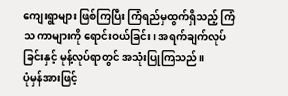ကျေးရွာများ ဖြစ်ကြပြီး ကြံရည်မှထွက်ရှိသည့် ကြံသ ကာများကို ရောင်းဝယ်ခြင်း၊ အရက်ချက်လုပ်ခြင်းနှင့် မုန့်လုပ်ရာတွင် အသုံးပြုကြသည်။
ပုံမှန်အားဖြင့်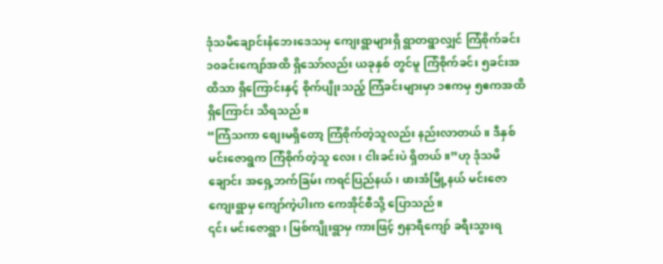ဒုံသမိချောင်းနံဘေးဒေသမှ ကျေးရွာများရှိ ရွာတရွာလျှင် ကြံစိုက်ခင်း ၁၀ခင်းကျော်အထိ ရှိသော်လည်း ယခုနှစ် တွင်မူ ကြံစိုက်ခင်း ၅ခင်းအထိသာ ရှိကြောင်းနှင့် စိုက်ပျိုးသည့် ကြံခင်းများမှာ ၁ဧကမှ ၅ဧကအထိ ရှိကြောင်း သိရသည်။
“ကြံသကာ စျေးမရှိတော့ ကြံစိုက်တဲ့သူလည်း နည်းလာတယ်။ ဒီနှစ် မင်းဇောရွက ကြံစိုက်တဲ့သူ လေး၊ ငါးခင်းပဲ ရှိတယ်။”ဟု ဒုံသမိချောင်း အရှေ့ဘက်ခြမ်း ကရင်ပြည်နယ်၊ ဖားအံမြို့နယ် မင်းဇောကျေးရွာမှ ကျော်ကဲ့ပါးက ကေအိုင်စီသို့ ပြောသည်။
၎င်း မင်းဇောရွာ၊ မြစ်ကျိုးရွာမှ ကားဖြင့် ၅နာရီကျော် ခရီးသွားရ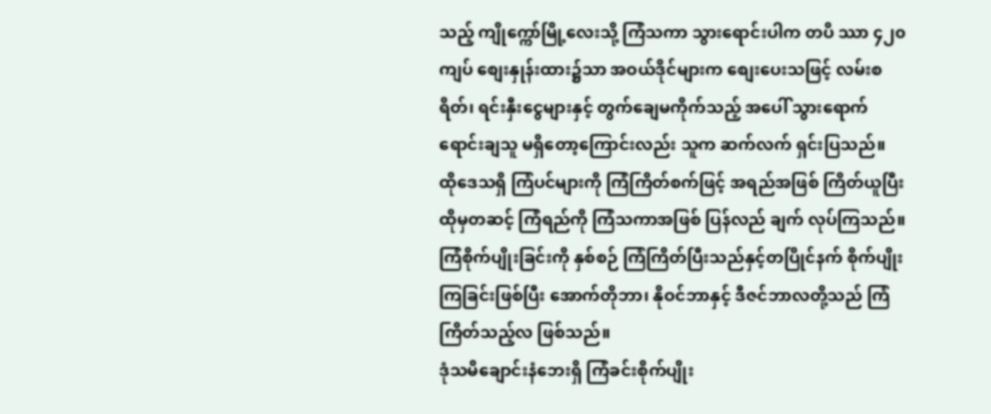သည့် ကျိုက္ကော်မြို့လေးသို့ ကြံသကာ သွားရောင်းပါက တပိ ဿာ ၄၂၀ကျပ် စျေးနှုန်းထား၌သာ အဝယ်ဒိုင်များက စျေးပေးသဖြင့် လမ်းစရိတ်၊ ရင်းနှီးငွေများနှင့် တွက်ချေမကိုက်သည့် အပေါ် သွားရောက်ရောင်းချသူ မရှိတော့ကြောင်းလည်း သူက ဆက်လက် ရှင်းပြသည်။
ထိုဒေသရှိ ကြံပင်များကို ကြံကြိတ်စက်ဖြင့် အရည်အဖြစ် ကြိတ်ယူပြီး ထိုမှတဆင့် ကြံရည်ကို ကြံသကာအဖြစ် ပြန်လည် ချက် လုပ်ကြသည်။ ကြံစိုက်ပျိုးခြင်းကို နှစ်စဉ် ကြံကြိတ်ပြီးသည်နှင့်တပြိုင်နက် စိုက်ပျိုးကြခြင်းဖြစ်ပြီး အောက်တိုဘာ၊ နိုဝင်ဘာနှင့် ဒီဇင်ဘာလတို့သည် ကြံကြိတ်သည့်လ ဖြစ်သည်။
ဒုံသမိချောင်းနံဘေးရှိ ကြံခင်းစိုက်ပျိုး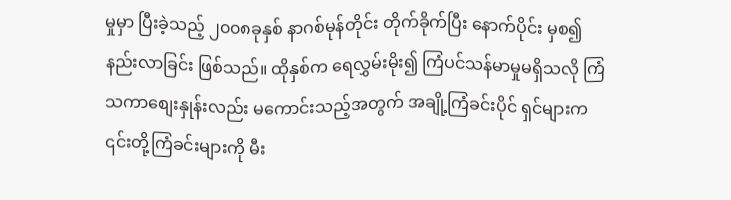မှုမှာ ပြီးခဲ့သည့် ၂၀၀၈ခုနှစ် နာဂစ်မုန်တိုင်း တိုက်ခိုက်ပြီး နောက်ပိုင်း မှစ၍ နည်းလာခြင်း ဖြစ်သည်။ ထိုနှစ်က ရေလွှမ်းမိုး၍ ကြံပင်သန်မာမှုမရှိသလို ကြံသကာစျေးနှုန်းလည်း မကောင်းသည့်အတွက် အချို့ကြံခင်းပိုင် ရှင်များက ၎င်းတို့ကြံခင်းများကို မီး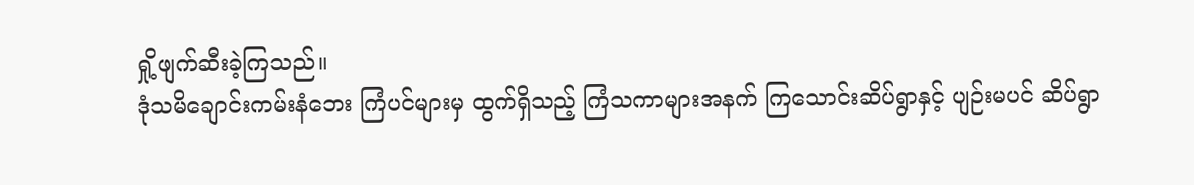ရှို့ဖျက်ဆီးခဲ့ကြသည်။
ဒုံသမိချောင်းကမ်းနံဘေး ကြံပင်များမှ ထွက်ရှိသည့် ကြံသကာများအနက် ကြသောင်းဆိပ်ရွာနှင့် ပျဉ်းမပင် ဆိပ်ရွာ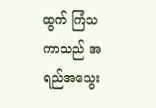ထွက် ကြံသကာသည် အရည်အသွေး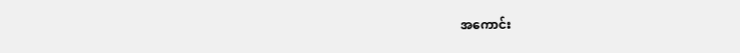အကောင်း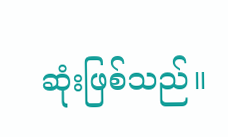ဆုံးဖြစ်သည်။